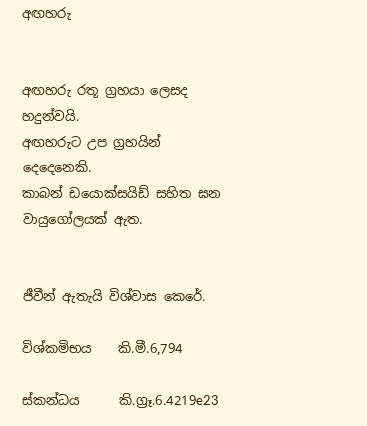අඟහරු


අඟහරු රතූ ග්‍රහයා ලෙසද හදුන්වයි.
අඟහරුට උප ග්‍රහයින් දෙදෙනෙකි.
කාබන් ඩයොක්සයිඩ් සහිත ඝන වායුගෝලයක් ඇත.


ජීවීන් ඇතැයි විශ්වාස කෙරේ.

විශ්කමිභය    කි.මී.6,794

ස්කන්ධය      කි.ග්‍රෑ.6.4219e23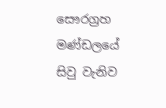සෞරග්‍රහ මණ්ඩලයේ සිවු වැනිව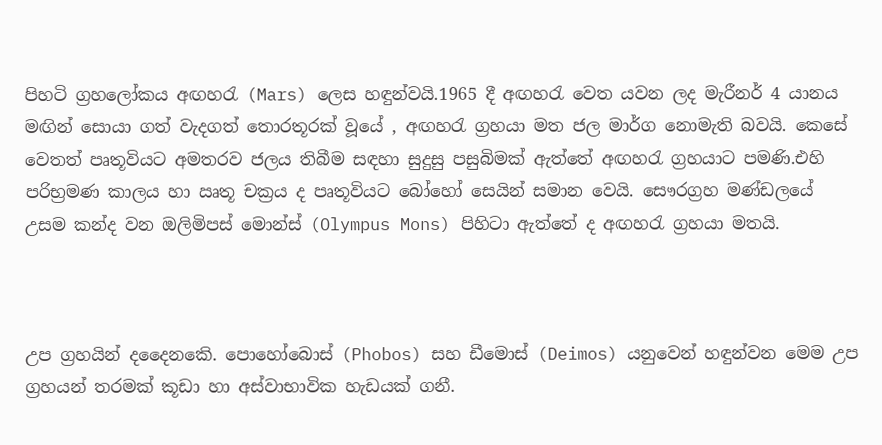පිහටි ග්‍රහලෝකය අඟහරැ (Mars) ලෙස හඳුන්වයි.1965 දී අඟහරැ වෙත යවන ලද මැරීනර් 4 යානය මඟින් සොයා ගත් වැදගත් තොරතූරක් වූයේ , අඟහරැ ග්‍රහයා මත ජල මාර්ග නොමැති බවයි. කෙසේ වෙතත් පෘතූවියට අමතරව ජලය තිබීම සඳහා සුදුසු පසුබිමක් ඇත්තේ අඟහරැ ග්‍රහයාට පමණි.එහි පරිභ්‍රමණ කාලය හා ඍතූ චක්‍රය ද පෘතූවියට බෝහෝ සෙයින් සමාන වෙයි. සෞරග්‍රහ මණ්ඩලයේ උසම කන්ද වන ඔලිමිපස් මොන්ස් (Olympus Mons) පිහිටා ඇත්තේ ද අඟහරැ ග්‍රහයා මතයි.



උප ග්‍රහයින් දදෛනකෙි. පොහෝබොස් (Phobos) සහ ඩීමොස් (Deimos) යනුවෙන් හඳුන්වන මෙම උප ග්‍රහයන් තරමක් කූඩා හා අස්වාභාවික හැඩයක් ගනී.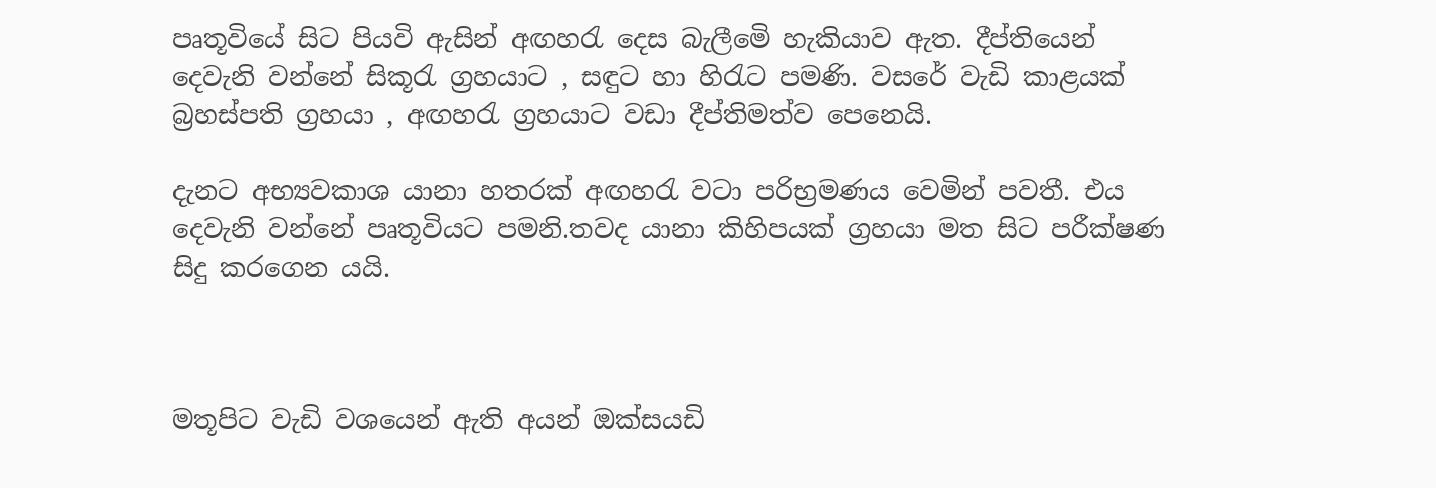පෘතූවියේ සිට පියවි ඇසින් අඟහරැ දෙස බැලීමෙි හැකියාව ඇත. දීප්තියෙන් දෙවැනි වන්නේ සිකූරැ ග්‍රහයාට , සඳුට හා හිරැට පමණි. වසරේ වැඩි කාළයක් බ්‍රහස්පති ග්‍රහයා , අඟහරැ ග්‍රහයාට වඩා දීප්තිමත්ව පෙනෙයි.

දැනට අභ්‍යවකාශ යානා හතරක් අඟහරැ වටා පරිභ්‍රමණය වෙමින් පවතී. එය දෙවැනි වන්නේ පෘතූවියට පමනි.තවද යානා කිහිපයක් ග්‍රහයා මත සිට පරීක්ෂණ සිදු කරගෙන යයි.



මතූපිට වැඩි වශයෙන් ඇති අයන් ඔක්සයඩි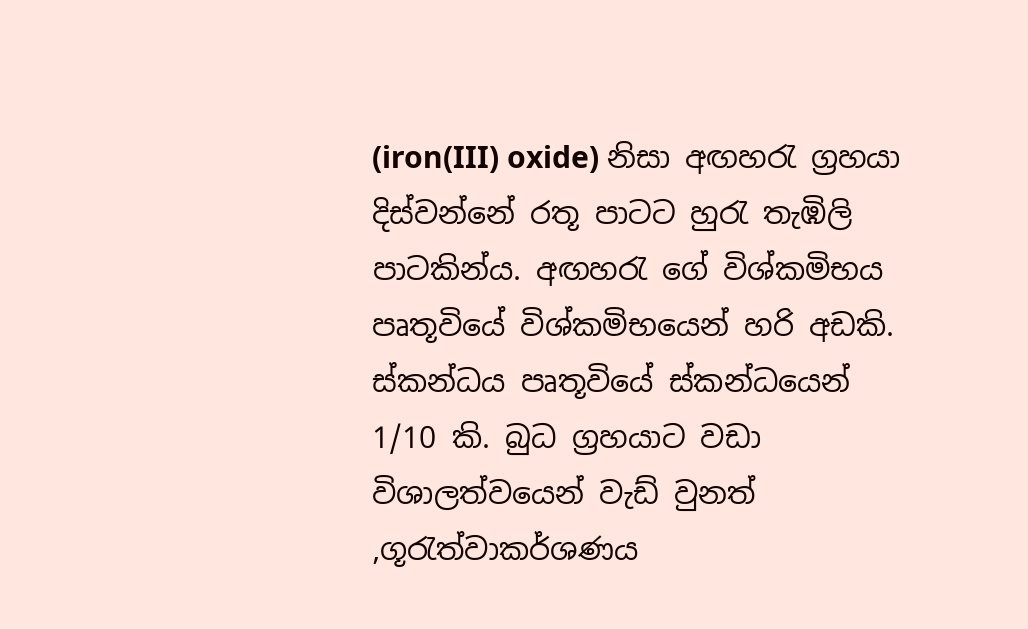(iron(III) oxide) නිසා අඟහරැ ග්‍රහයා දිස්වන්නේ රතූ පාටට හුරැ තැඹිලි පාටකින්ය. අඟහරැ ගේ විශ්කමිභය පෘතූවියේ විශ්කමිභයෙන් හරි අඩකි. ස්කන්ධය පෘතූවියේ ස්කන්ධයෙන් 1/10 කි. බුධ ග්‍රහයාට වඩා විශාලත්වයෙන් වැඩ් වුනත් ,ගූරැත්වාකර්ශණය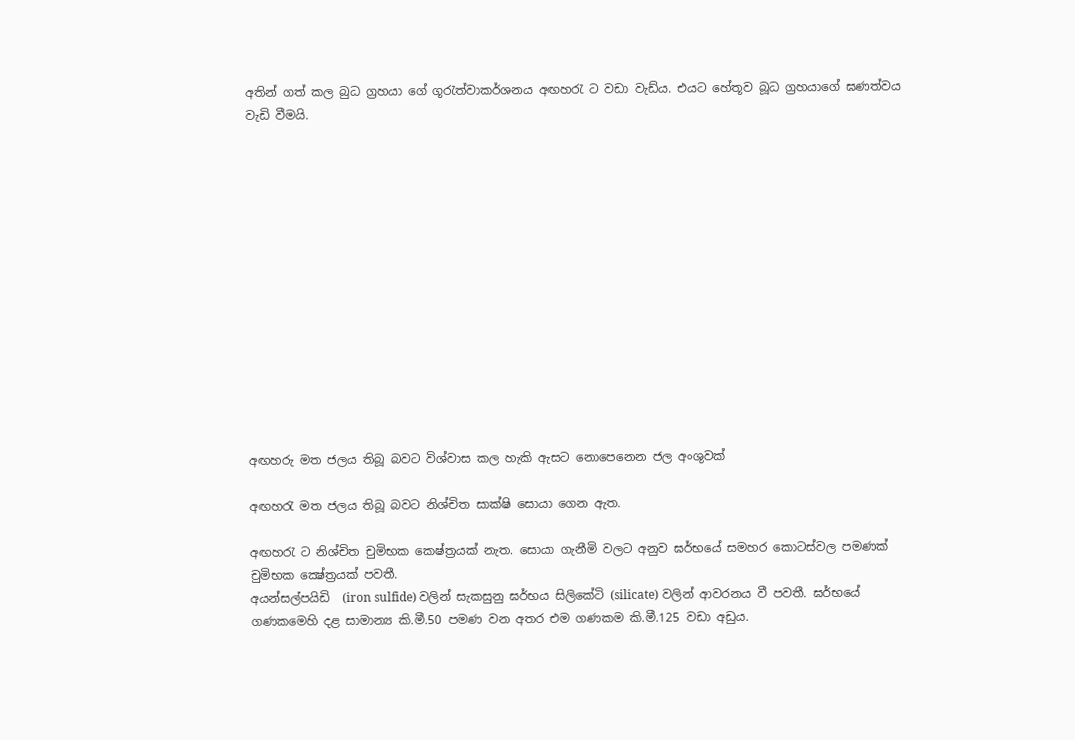අතින් ගත් කල බුධ ග්‍රහයා ගේ ගූරැත්වාකර්ශනය අඟහරැ ට වඩා වැඩ්ය. එයට හේතූව බූධ ග්‍රහයාගේ ඝණත්වය වැඩි වීමයි.














අඟහරු මත ජලය තිබූ බවට විශ්වාස කල හැකි ඇසට නොපෙනෙන ජල අංශුවක්

අඟහරැ මත ජලය තිබූ බවට නිශ්චිත සාක්ෂි සොයා ගෙන ඇත.

අඟහරැ ට නිශ්චිත චුමිභක කෙෂ්ත්‍රයක් නැත. සොයා ගැනීමි වලට අනුව ඝර්භයේ සමහර කොටස්වල පමණක් චුමිභක ක්‍ෂේත්‍රයක් පවතී.
අයන්සල්පයිඩි  (iron sulfide) වලින් සැකසුනු ඝර්භය සිලිකේටි (silicate) වලින් ආවරනය වී පවතී. ඝර්භයේ ගණකමෙහි දළ සාමාන්‍ය කි.මී.50 පමණ වන අතර එම ගණකම කි.මී.125 වඩා අඩුය.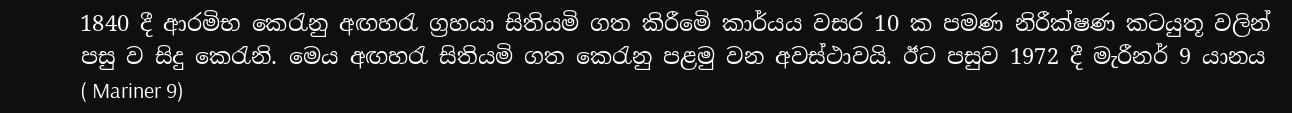1840 දී ආරමිභ කෙරැනු අඟහරැ ග්‍රහයා සිතියමි ගත කිරීමෙි කාර්යය වසර 10 ක පමණ නිරීක්ෂණ කටයුතූ වලින් පසු ව සිදු කෙරැනි. මෙය අඟහරැ සිතියමි ගත කෙරැනු පළමු වන අවස්ථාවයි. ඊට පසුව 1972 දී මැරීනර් 9 යානය ( Mariner 9)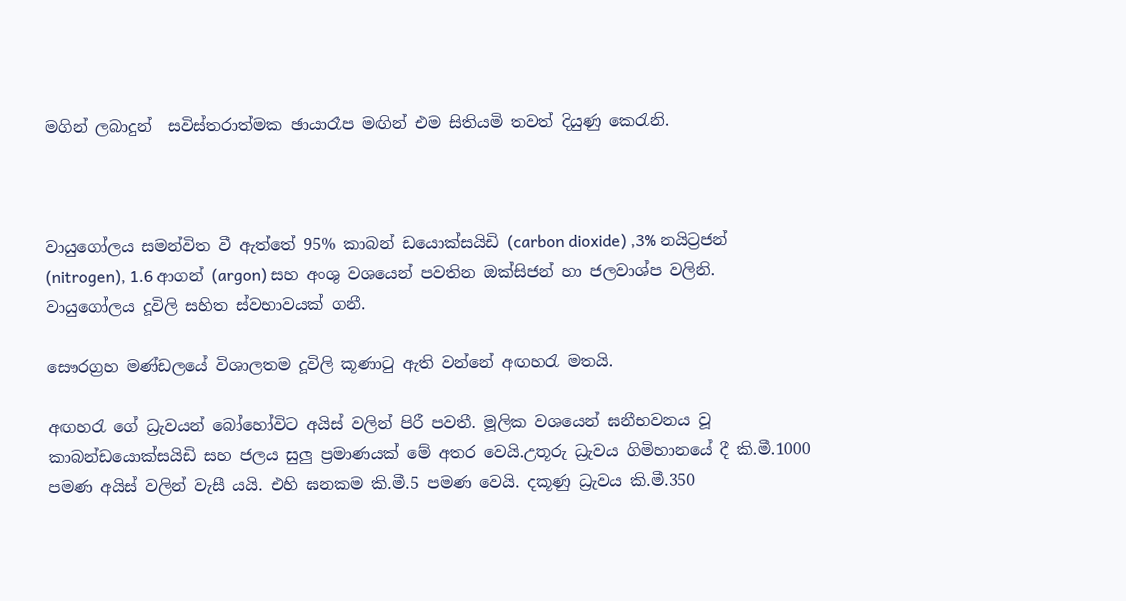මගින් ලබාදුන්  සවිස්තරාත්මක ඡායාරෑප මඟින් එම සිතියමි තවත් දියුණු කෙරැනි.



වායුගෝලය සමන්විත වී ඇත්තේ 95% කාබන් ඩයොක්සයිඩි (carbon dioxide) ,3% නයිට්‍රජන් (nitrogen), 1.6 ආගන් (argon) සහ අංශු වශයෙන් පවතින ඔක්සිජන් හා ජලවාශ්ප වලිනි. වායුගෝලය දූවිලි සහිත ස්වභාවයක් ගනී.

සෞරග්‍රහ මණ්ඩලයේ විශාලතම දූවිලි කූණාටු ඇති වන්නේ අඟහරැ මතයි.

අඟහරැ ගේ ධ්‍රැවයන් බෝහෝවිට අයිස් වලින් පිරී පවතී. මූලික වශයෙන් ඝනීභවනය වූ කාබන්ඩයොක්සයිඩි සහ ජලය සුලු ප්‍රමාණයක් මේ අතර වෙයි.උතූරු ධ්‍රැවය ගිමිහානයේ දී කි.මී.1000 පමණ අයිස් වලින් වැසී යයි. එහි ඝනකම කි.මී.5 පමණ වෙයි. දකූණු ධ්‍රැවය කි.මී.350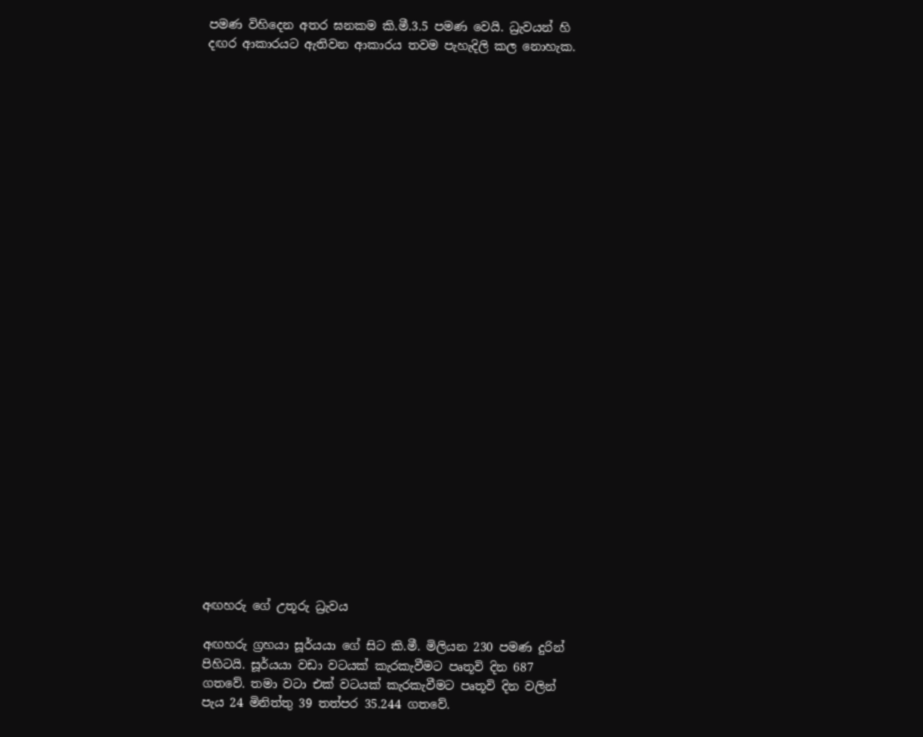පමණ විහිදෙන අතර ඝනකම කි.මී.3.5 පමණ වෙයි. ධ්‍රැවයන් හි දඟර ආකාරයට ඇතිවන ආකාරය තවම පැහැදිලි කල නොහැක.




























අඟහරු ගේ උතූරු ධ්‍රැවය

අඟහරු ග්‍රහයා සූර්යයා ගේ සිට කි.මී. මිලියන 230 පමණ දුරින් පිහිටයි. සූර්යයා වඩා වටයක් කැරකැවීමට පෘතූවි දින 687 ගතවේ. තමා වටා එක් වටයක් කැරකැවීමට පෘතූවි දින වලින් පැය 24 මිනිත්තු 39 තත්පර 35.244 ගතවේ.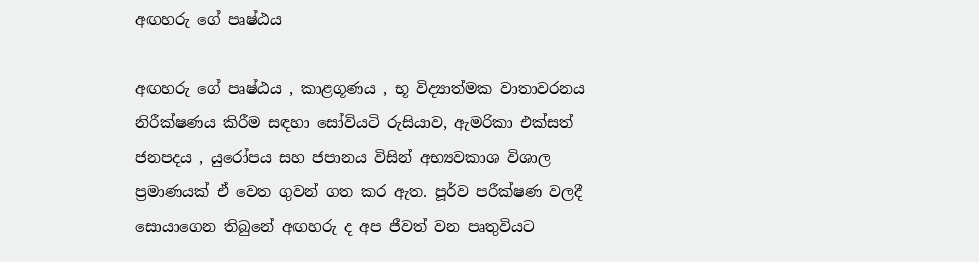අඟහරු ගේ පෘෂ්ඨය

අඟහරු ගේ පෘෂ්ඨය , කාළගූණය , භූ විද්‍යාත්මක වාතාවරනය නිරීක්ෂණය කිරීම සඳහා සෝවියටි රුසියාව, ඇමරිකා එක්සත් ජනපදය , යුරෝපය සහ ජපානය විසින් අභ්‍යවකාශ විශාල ප්‍රමාණයක් ඒ වෙත ගුවන් ගත කර ඇත. පූර්ව පරීක්ෂණ වලදී සොයාගෙන තිබුනේ අඟහරු ද අප ජීවත් වන පෘතුවියට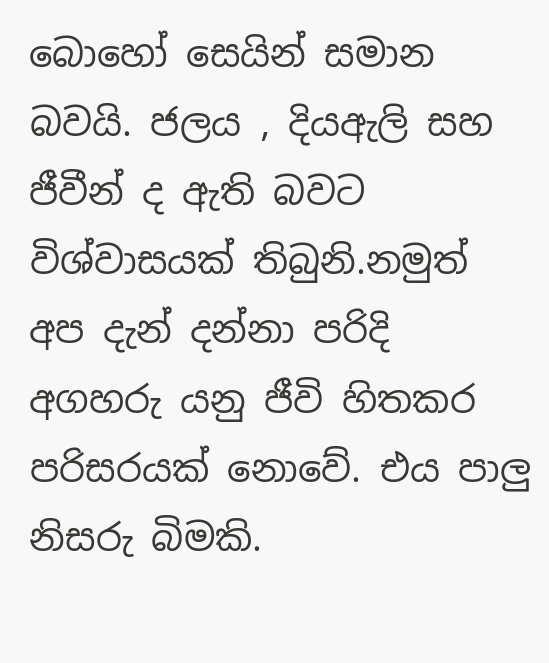බොහෝ සෙයින් සමාන බවයි. ජලය , දියඇලි සහ ජීවීන් ද ඇති බවට විශ්වාසයක් තිබුනි.නමුත් අප දැන් දන්නා පරිදි අගහරු යනු ජීවි හිතකර පරිසරයක් නොවේ. එය පාලු නිසරු බිමකි.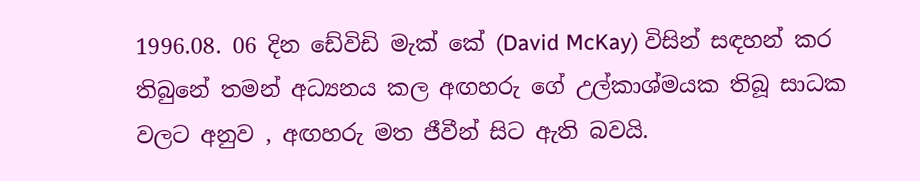1996.08. 06 දින ඩේවිඩි මැක් කේ (David McKay) විසින් සඳහන් කර තිබුනේ තමන් අධ්‍යනය කල අඟහරු ගේ උල්කාශ්මයක තිබූ සාධක වලට අනුව , අඟහරු මත ජීවීන් සිට ඇති බවයි.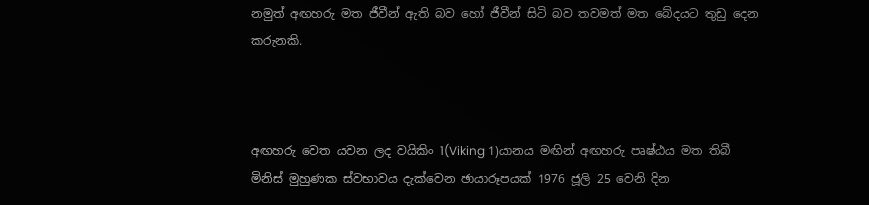නමුත් අඟහරු මත ජීවීන් ඇති බව හෝ ජීවීන් සිටි බව තවමත් මත බේදයට තුඩු දෙන කරුනකි.



අඟහරු වෙත යවන ලද වයිකිං 1(Viking 1)යානය මඟින් අඟහරු පෘෂ්ඨය මත තිබී මිනිස් මුහුණක ස්වභාවය දැක්වෙන ඡායාරූපයක් 1976 ජූලි 25 වෙනි දින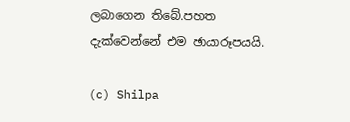ලබාගෙන තිබේ.පහත දැක්වෙන්නේ එම ඡායාරූපයයි.

(c) Shilpa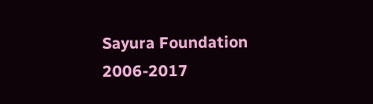Sayura Foundation 2006-2017